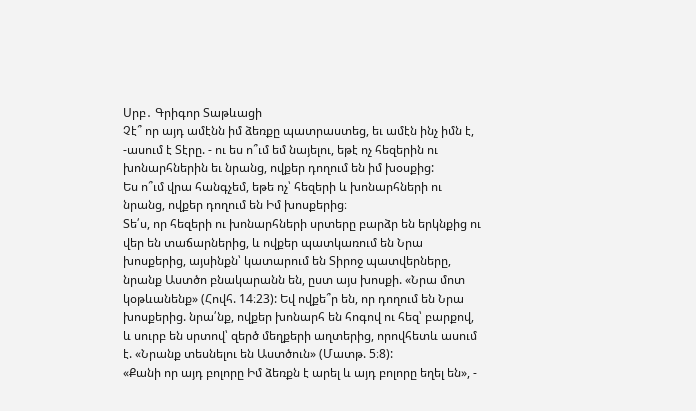Սրբ․ Գրիգոր Տաթևացի
Չէ՞ որ այդ ամէնն իմ ձեռքը պատրաստեց, եւ ամէն ինչ իմն է, -ասում է Տէրը. - ու ես ո՞ւմ եմ նայելու, եթէ ոչ հեզերին ու խոնարհներին եւ նրանց, ովքեր դողում են իմ խօսքից:
Ես ո՞ւմ վրա հանգչեմ, եթե ոչ՝ հեզերի և խոնարհների ու նրանց, ովքեր դողում են Իմ խոսքերից։
Տե՛ս, որ հեզերի ու խոնարհների սրտերը բարձր են երկնքից ու վեր են տաճարներից, և ովքեր պատկառում են Նրա խոսքերից, այսինքն՝ կատարում են Տիրոջ պատվերները, նրանք Աստծո բնակարանն են, ըստ այս խոսքի. «Նրա մոտ կօթևանենք» (Հովհ. 14։23): Եվ ովքե՞ր են, որ դողում են Նրա խոսքերից. նրա՛նք, ովքեր խոնարհ են հոգով ու հեզ՝ բարքով, և սուրբ են սրտով՝ զերծ մեղքերի աղտերից, որովհետև ասում է. «Նրանք տեսնելու են Աստծուն» (Մատթ. 5։8):
«Քանի որ այդ բոլորը Իմ ձեռքն է արել և այդ բոլորը եղել են», -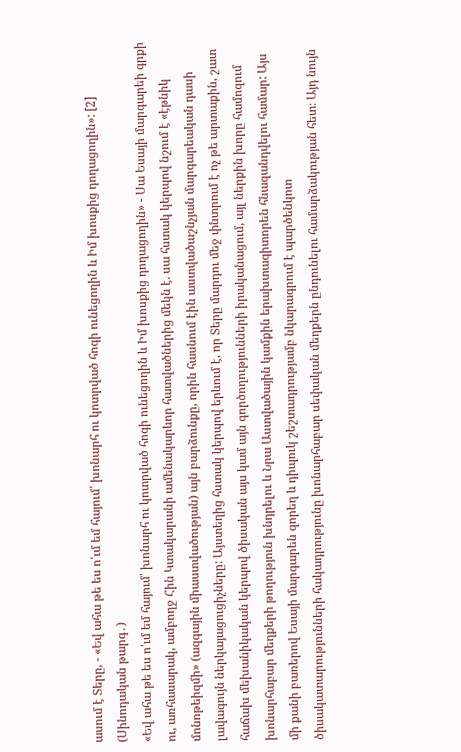ասում է Տերը, - «Եվ ահա թե ես ո՛ւմ եմ հայում՝ խոնարհ ու կոտրված հոգի ունեցողին և Իմ խոսքից դողացողին»: [2] (Սինոդական թարգ․)
«Եվ ահա թե ես ո՛ւմ եմ հայում՝ խոնարհ ու կոտրված հոգի ունեցողին և Իմ խոսքից դողացողին» - Սա Եսայի մարգարեի գրքի ու, առհասարակ, ամբողջ Հին Կտակարանի ամենակարևոր հատվածներից մեկն է. սա հստակ կերպով նշում է «էթնիկ մոնոթեիզմի» (ազգային միաստվածության) այն բարձունքը, որին հասնում էին աստվածաշնչյան մարգարեական դասի լավագույն ներկայացուցիչները: Այստեղից հստակ կերպով երևում է, որ Տերը մարդու մեջ փնտրում է ոչ թե արտաքին, շատ հաճախ մեխանիկական կերպով ծիսական այս կամ այն գործողությունների իրականացում, այլ ներքին խորը համոզում խոնարհաբար մեղքերի թողություն խնդրելու և Նրա Աստվածային կամքին երախտագիտորեն հնազանդվելու համար: Այս մի քանի բառերով Եսայի մարգարեն զորեղ և դիպուկ շեշտադրությամբ նկարագրում է պարծենկոտ ծիսակատարությունների հակադրությունը խոնարհաբար սեփական մեղքերն ընդունելու համարձակության հետ։ Այդ նույն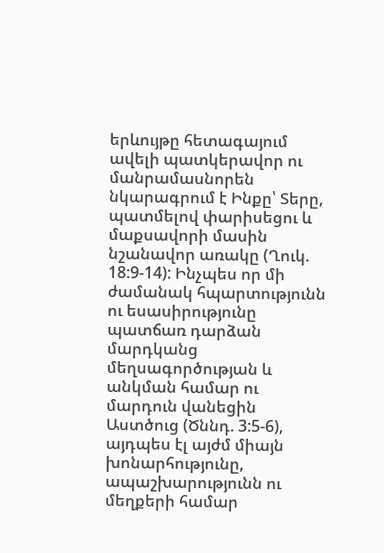երևույթը հետագայում ավելի պատկերավոր ու մանրամասնորեն նկարագրում է Ինքը՝ Տերը, պատմելով փարիսեցու և մաքսավորի մասին նշանավոր առակը (Ղուկ. 18:9-14): Ինչպես որ մի ժամանակ հպարտությունն ու եսասիրությունը պատճառ դարձան մարդկանց մեղսագործության և անկման համար ու մարդուն վանեցին Աստծուց (Ծննդ. 3:5-6), այդպես էլ այժմ միայն խոնարհությունը, ապաշխարությունն ու մեղքերի համար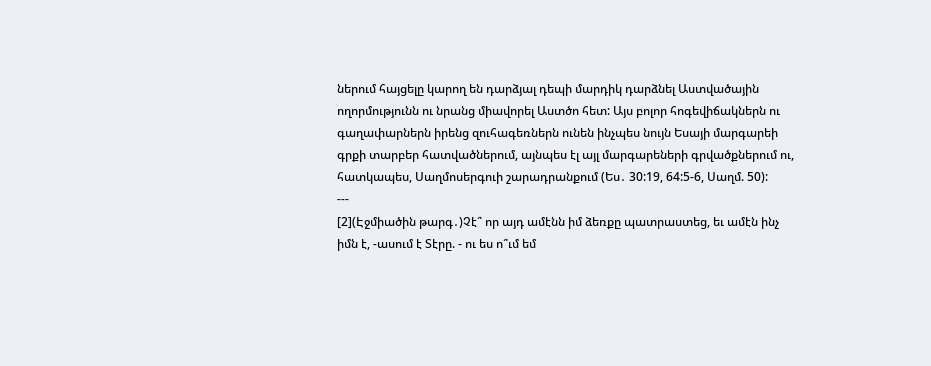ներում հայցելը կարող են դարձյալ դեպի մարդիկ դարձնել Աստվածային ողորմությունն ու նրանց միավորել Աստծո հետ: Այս բոլոր հոգեվիճակներն ու գաղափարներն իրենց զուհագեռներն ունեն ինչպես նույն Եսայի մարգարեի գրքի տարբեր հատվածներում, այնպես էլ այլ մարգարեների գրվածքներում ու, հատկապես, Սաղմոսերգուի շարադրանքում (Ես․ 30:19, 64:5-6, Սաղմ. 50):
---
[2](Էջմիածին թարգ․)Չէ՞ որ այդ ամէնն իմ ձեռքը պատրաստեց, եւ ամէն ինչ իմն է, -ասում է Տէրը. - ու ես ո՞ւմ եմ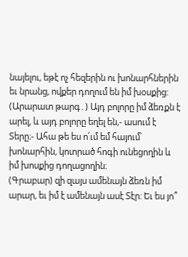նայելու, եթէ ոչ հեզերին ու խոնարհներին եւ նրանց, ովքեր դողում են իմ խօսքից:
(Արարատ թարգ․) Այդ բոլորը իմ ձեռքն է արել, և այդ բոլորը եղել են,- ասում է Տերը։- Ահա թե ես ո՛ւմ եմ հայում՝ խոնարհին, կոտրած հոգի ունեցողին և իմ խոսքից դողացողին։
(Գրաբար) զի զայս ամենայն ձեռն իմ արար, եւ իմ է ամենայն ասէ Տէր: Եւ ես յո՞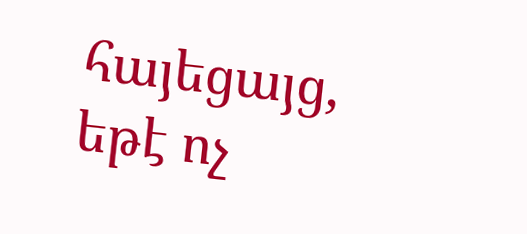հայեցայց, եթէ ոչ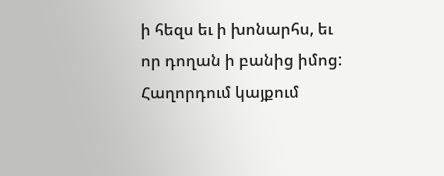ի հեզս եւ ի խոնարհս, եւ որ դողան ի բանից իմոց:
Հաղորդում կայքում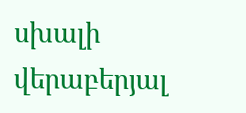սխալի վերաբերյալ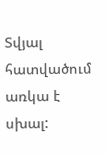Տվյալ հատվածում առկա է սխալ: